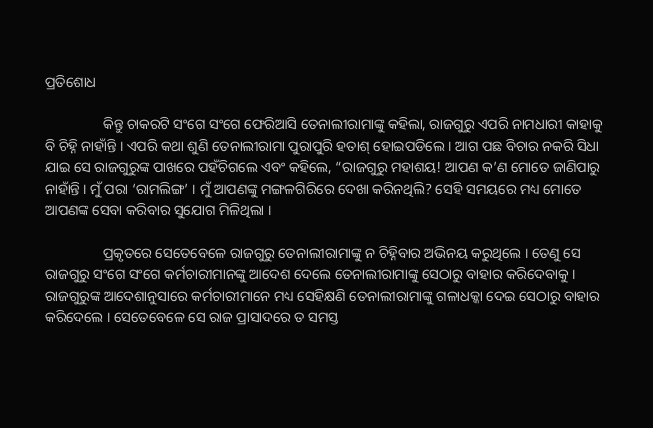ପ୍ରତିଶୋଧ

                କିନ୍ତୁ ଚାକରଟି ସଂଗେ ସଂଗେ ଫେରିଆସି ତେନାଲୀରାମାଙ୍କୁ କହିଲା, ରାଜଗୁରୁ ଏପରି ନାମଧାରୀ କାହାକୁ ବି ଚିହ୍ନି ନାହାଁନ୍ତି । ଏପରି କଥା ଶୁଣି ତେନାଲୀରାମା ପୁରାପୁରି ହତାଶ୍ ହୋଇପଡିଲେ । ଆଗ ପଛ ବିଚାର ନକରି ସିଧା ଯାଇ ସେ ରାଜଗୁରୁଙ୍କ ପାଖରେ ପହଁଚିଗଲେ ଏବଂ କହିଲେ, “ରାଜଗୁରୁ ମହାଶୟ! ଆପଣ କ’ଣ ମୋତେ ଜାଣିପାରୁ ନାହାଁନ୍ତି । ମୁଁ ପରା ‘ରାମଲିଙ୍ଗ’ । ମୁଁ ଆପଣଙ୍କୁ ମଙ୍ଗଳଗିରିରେ ଦେଖା କରିନଥିଲି? ସେହି ସମୟରେ ମଧ୍ୟ ମୋତେ ଆପଣଙ୍କ ସେବା କରିବାର ସୁଯୋଗ ମିଳିଥିଲା ।

                ପ୍ରକୃତରେ ସେତେବେଳେ ରାଜଗୁରୁ ତେନାଲୀରାମାଙ୍କୁ ନ ଚିହ୍ନିବାର ଅଭିନୟ କରୁଥିଲେ । ତେଣୁ ସେ ରାଜଗୁରୁ ସଂଗେ ସଂଗେ କର୍ମଚାରୀମାନଙ୍କୁ ଆଦେଶ ଦେଲେ ତେନାଲୀରାମାଙ୍କୁ ସେଠାରୁ ବାହାର କରିଦେବାକୁ । ରାଜଗୁରୁଙ୍କ ଆଦେଶାନୁସାରେ କର୍ମଚାରୀମାନେ ମଧ୍ୟ ସେହିକ୍ଷଣି ତେନାଲୀରାମାଙ୍କୁ ଗଳାଧକ୍କା ଦେଇ ସେଠାରୁ ବାହାର କରିଦେଲେ । ସେତେବେଳେ ସେ ରାଜ ପ୍ରାସାଦରେ ତ ସମସ୍ତ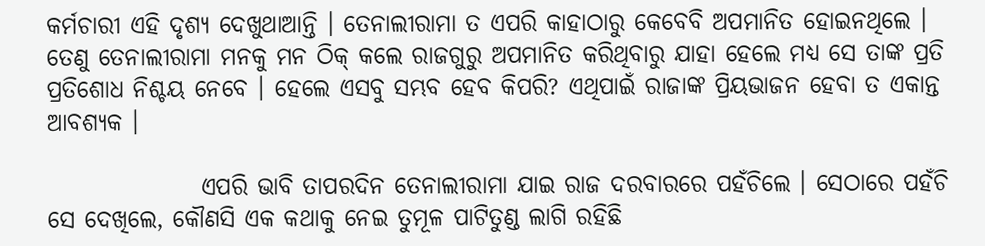କର୍ମଚାରୀ ଏହି ଦୃଶ୍ୟ ଦେଖୁଥାଆନ୍ତି । ତେନାଲୀରାମା ତ ଏପରି କାହାଠାରୁ କେବେବି ଅପମାନିତ ହୋଇନଥିଲେ । ତେଣୁ ତେନାଲୀରାମା ମନକୁ ମନ ଠିକ୍ କଲେ ରାଜଗୁରୁ ଅପମାନିତ କରିଥିବାରୁ ଯାହା ହେଲେ ମଧ୍ୟ ସେ ତାଙ୍କ ପ୍ରତି ପ୍ରତିଶୋଧ ନିଶ୍ଚୟ ନେବେ । ହେଲେ ଏସବୁ ସମ୍ଭବ ହେବ କିପରି? ଏଥିପାଇଁ ରାଜାଙ୍କ ପ୍ରିୟଭାଜନ ହେବା ତ ଏକାନ୍ତ ଆବଶ୍ୟକ ।

                ଏପରି ଭାବି ତାପରଦିନ ତେନାଲୀରାମା ଯାଇ ରାଜ ଦରବାରରେ ପହଁଚିଲେ । ସେଠାରେ ପହଁଚି ସେ ଦେଖିଲେ, କୌଣସି ଏକ କଥାକୁ ନେଇ ତୁମୂଳ ପାଟିତୁଣ୍ଡ ଲାଗି ରହିଛି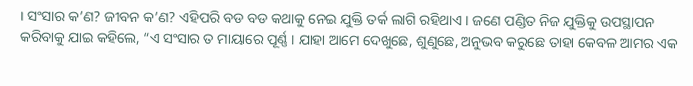। ସଂସାର କ’ଣ? ଜୀବନ କ’ଣ? ଏହିପରି ବଡ ବଡ କଥାକୁ ନେଇ ଯୁକ୍ତି ତର୍କ ଲାଗି ରହିଥାଏ । ଜଣେ ପଣ୍ଡିତ ନିଜ ଯୁକ୍ତିକୁ ଉପସ୍ଥାପନ କରିବାକୁ ଯାଇ କହିଲେ, “ଏ ସଂସାର ତ ମାୟାରେ ପୂର୍ଣ୍ଣ । ଯାହା ଆମେ ଦେଖୁଛେ, ଶୁଣୁଛେ, ଅନୁଭବ କରୁଛେ ତାହା କେବଳ ଆମର ଏକ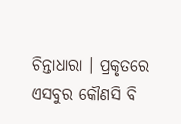ଚିନ୍ତାଧାରା । ପ୍ରକୃତରେ ଏସବୁର କୌଣସି ବି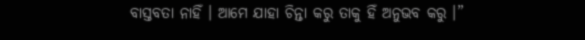ବାସ୍ତବତା ନାହିଁ । ଆମେ ଯାହା ଚିନ୍ତା କରୁ ତାକୁ ହିଁ ଅନୁଭବ କରୁ ।”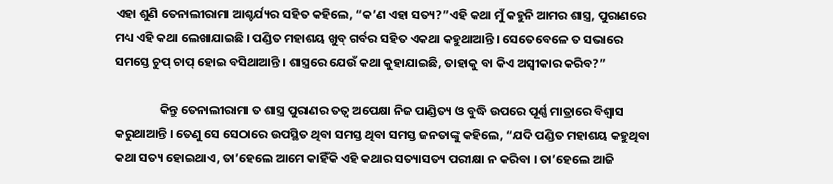ଏହା ଶୁଣି ତେନାଲୀରାମା ଆଶ୍ଚର୍ଯ୍ୟର ସହିତ କହିଲେ, “କ’ଣ ଏହା ସତ୍ୟ?”ଏହି କଥା ମୁଁ କହୁନି ଆମର ଶାସ୍ତ୍ର, ପୁରାଣରେ ମଧ୍ୟ ଏହି କଥା ଲେଖାଯାଇଛି । ପଣ୍ଡିତ ମହାଶୟ ଖୁବ୍ ଗର୍ବର ସହିତ ଏକଥା କହୁଥାଆନ୍ତି । ସେତେବେଳେ ତ ସଭାରେ ସମସ୍ତେ ଚୁପ୍ ଚାପ୍ ହୋଇ ବସିଥାଆନ୍ତି । ଶାସ୍ତ୍ରରେ ଯେଉଁ କଥା କୁହାଯାଇଛି, ତାହାକୁ ବା କିଏ ଅସ୍ୱୀକାର କରିବ?”

                କିନ୍ତୁ ତେନାଲୀରାମା ତ ଶାସ୍ତ୍ର ପୁରାଣର ତତ୍ୱ ଅପେକ୍ଷା ନିଜ ପାଣ୍ଡିତ୍ୟ ଓ ବୁଦ୍ଧି ଉପରେ ପୂର୍ଣ୍ଣ ମାତ୍ରାରେ ବିଶ୍ୱାସ କରୁଥାଆନ୍ତି । ତେଣୁ ସେ ସେଠାରେ ଉପସ୍ଥିତ ଥିବା ସମସ୍ତ ଥିବା ସମସ୍ତ ଜନତାଙ୍କୁ କହିଲେ, “ଯଦି ପଣ୍ଡିତ ମହାଶୟ କହୁଥିବା କଥା ସତ୍ୟ ହୋଇଥାଏ, ତା’ହେଲେ ଆମେ କାହିଁକି ଏହି କଥାର ସତ୍ୟାସତ୍ୟ ପରୀକ୍ଷା ନ କରିବା । ତା’ହେଲେ ଆଜି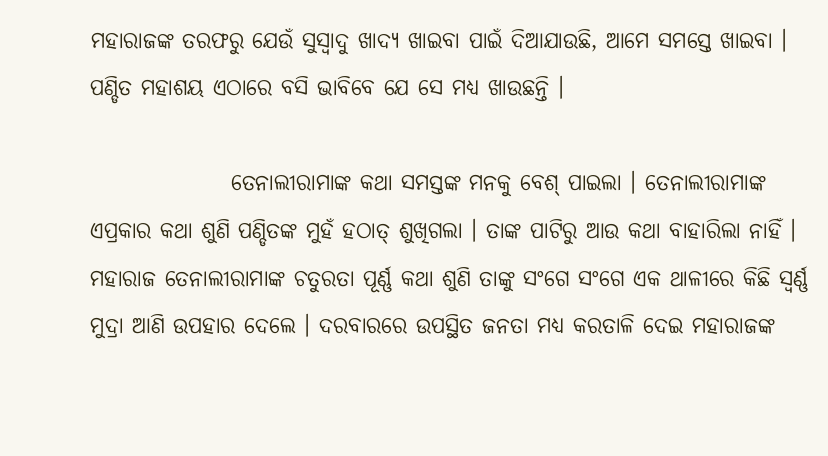ମହାରାଜଙ୍କ ତରଫରୁ ଯେଉଁ ସୁସ୍ୱାଦୁ ଖାଦ୍ୟ ଖାଇବା ପାଇଁ ଦିଆଯାଉଛି, ଆମେ ସମସ୍ତେ ଖାଇବା । ପଣ୍ଡିତ ମହାଶୟ ଏଠାରେ ବସି ଭାବିବେ ଯେ ସେ ମଧ୍ୟ ଖାଉଛନ୍ତି ।

                ତେନାଲୀରାମାଙ୍କ କଥା ସମସ୍ତଙ୍କ ମନକୁ ବେଶ୍ ପାଇଲା । ତେନାଲୀରାମାଙ୍କ ଏପ୍ରକାର କଥା ଶୁଣି ପଣ୍ଡିତଙ୍କ ମୁହଁ ହଠାତ୍ ଶୁଖିଗଲା । ତାଙ୍କ ପାଟିରୁ ଆଉ କଥା ବାହାରିଲା ନାହିଁ । ମହାରାଜ ତେନାଲୀରାମାଙ୍କ ଚତୁରତା ପୂର୍ଣ୍ଣ କଥା ଶୁଣି ତାଙ୍କୁ ସଂଗେ ସଂଗେ ଏକ ଥାଳୀରେ କିଛି ସ୍ୱର୍ଣ୍ଣ ମୁଦ୍ରା ଆଣି ଉପହାର ଦେଲେ । ଦରବାରରେ ଉପସ୍ଥିତ ଜନତା ମଧ୍ୟ କରତାଳି ଦେଇ ମହାରାଜଙ୍କ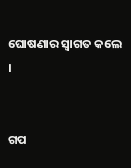ଘୋଷଣାର ସ୍ୱାଗତ କଲେ ।


ଗପ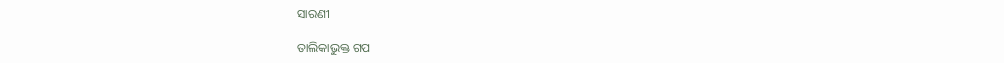ସାରଣୀ

ତାଲିକାଭୁକ୍ତ ଗପ